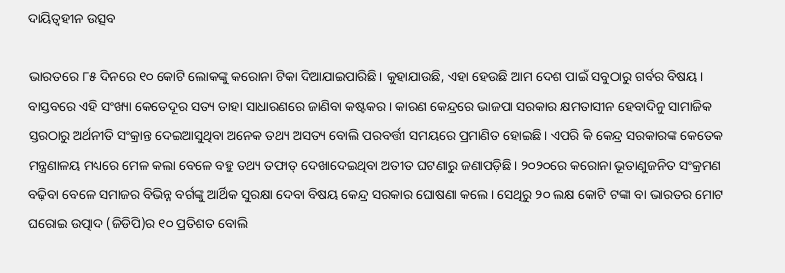ଦାୟିତ୍ୱହୀନ ଉତ୍ସବ

ଭାରତରେ ୮୫ ଦିନରେ ୧୦ କୋଟି ଲୋକଙ୍କୁ କରୋନା ଟିକା ଦିଆଯାଇପାରିଛି। କୁହାଯାଉଛି, ଏହା ହେଉଛି ଆମ ଦେଶ ପାଇଁ ସବୁଠାରୁ ଗର୍ବର ବିଷୟ। ବାସ୍ତବରେ ଏହି ସଂଖ୍ୟା କେତେଦୂର ସତ୍ୟ ତାହା ସାଧାରଣରେ ଜାଣିବା କଷ୍ଟକର। କାରଣ କେନ୍ଦ୍ରରେ ଭାଜପା ସରକାର କ୍ଷମତାସୀନ ହେବାଦିନୁ ସାମାଜିକ ସ୍ତରଠାରୁ ଅର୍ଥନୀତି ସଂକ୍ରାନ୍ତ ଦେଇଆସୁଥିବା ଅନେକ ତଥ୍ୟ ଅସତ୍ୟ ବୋଲି ପରବର୍ତ୍ତୀ ସମୟରେ ପ୍ରମାଣିତ ହୋଇଛି। ଏପରି କି କେନ୍ଦ୍ର ସରକାରଙ୍କ କେତେକ ମନ୍ତ୍ରଣାଳୟ ମଧ୍ୟରେ ମେଳ କଲା ବେଳେ ବହୁ ତଥ୍ୟ ତଫାତ୍‌ ଦେଖାଦେଇଥିବା ଅତୀତ ଘଟଣାରୁ ଜଣାପଡ଼ିଛି। ୨୦୨୦ରେ କରୋନା ଭୂତାଣୁଜନିତ ସଂକ୍ରମଣ ବଢ଼ିବା ବେଳେ ସମାଜର ବିଭିନ୍ନ ବର୍ଗଙ୍କୁ ଆର୍ଥିକ ସୁରକ୍ଷା ଦେବା ବିଷୟ କେନ୍ଦ୍ର ସରକାର ଘୋଷଣା କଲେ। ସେଥିରୁ ୨୦ ଲକ୍ଷ କୋଟି ଟଙ୍କା ବା ଭାରତର ମୋଟ ଘରୋଇ ଉତ୍ପାଦ (ଜିଡିପି)ର ୧୦ ପ୍ରତିଶତ ବୋଲି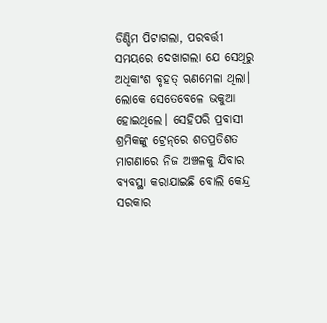ଡିଣ୍ଡିମ ପିଟାଗଲା, ପରବର୍ତ୍ତୀ ସମୟରେ ଦେଖାଗଲା ଯେ ସେଥିରୁ ଅଧିକାଂଶ ବୃହତ୍‌ ଋଣମେଳା ଥିଲା। ଲୋକେ ସେତେବେଳେ ଭକୁଆ ହୋଇଥିଲେ। ସେହିପରି ପ୍ରବାସୀ ଶ୍ରମିକଙ୍କୁ ଟ୍ରେନ୍‌ରେ ଶତପ୍ରତିଶତ ମାଗଣାରେ ନିଜ ଅଞ୍ଚଳକୁ ଯିବାର ବ୍ୟବସ୍ଥା କରାଯାଇଛି ବୋଲି କେନ୍ଦ୍ର ସରକାର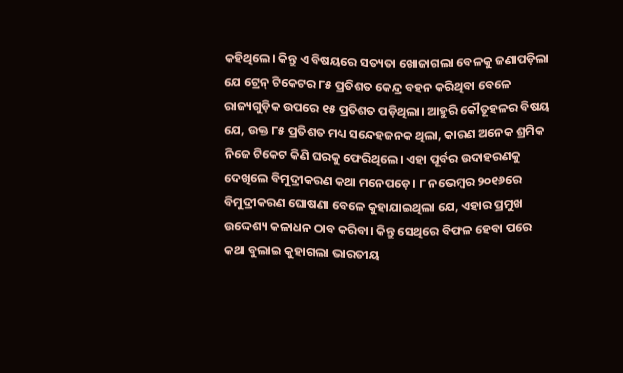କହିଥିଲେ। କିନ୍ତୁ ଏ ବିଷୟରେ ସତ୍ୟତା ଖୋଜାଗଲା ବେଳକୁ ଜଣାପଡ଼ିଲା ଯେ ଟ୍ରେନ୍‌ ଟିକେଟର ୮୫ ପ୍ରତିଶତ କେନ୍ଦ୍ର ବହନ କରିଥିବା ବେଳେ ରାଜ୍ୟଗୁଡ଼ିକ ଉପରେ ୧୫ ପ୍ରତିଶତ ପଡ଼ିଥିଲା। ଆହୁରି କୌତୂହଳର ବିଷୟ ଯେ, ଉକ୍ତ ୮୫ ପ୍ରତିଶତ ମଧ୍ୟ ସନ୍ଦେହଜନକ ଥିଲା, କାରଣ ଅନେକ ଶ୍ରମିକ ନିଜେ ଟିକେଟ କିଣି ଘରକୁ ଫେରିଥିଲେ। ଏହା ପୂର୍ବର ଉଦାହରଣକୁ ଦେଖିଲେ ବିମୁଦ୍ରୀକରଣ କଥା ମନେପଡ଼େ। ୮ ନଭେମ୍ବର ୨୦୧୬ରେ ବିମୁଦ୍ରୀକରଣ ଘୋଷଣା ବେଳେ କୁହାଯାଇଥିଲା ଯେ, ଏହାର ପ୍ରମୁଖ ଉଦ୍ଦେଶ୍ୟ କଳାଧନ ଠାବ କରିବା। କିନ୍ତୁ ସେଥିରେ ବିଫଳ ହେବା ପରେ କଥା ବୁଲାଇ କୁହାଗଲା ଭାରତୀୟ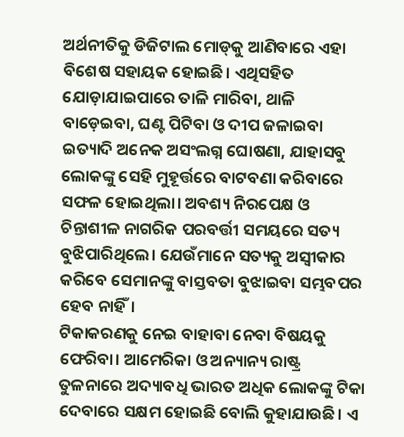ଅର୍ଥନୀତିକୁ ଡିଜିଟାଲ ମୋଡ୍‌କୁ ଆଣିବାରେ ଏହା ବିଶେଷ ସହାୟକ ହୋଇଛି। ଏଥିସହିତ ଯୋଡ଼ାଯାଇପାରେ ତାଳି ମାରିବା, ଥାଳି ବାଡ଼େଇବା, ଘଣ୍ଟ ପିଟିବା ଓ ଦୀପ ଜଳାଇବା ଇତ୍ୟାଦି ଅନେକ ଅସଂଲଗ୍ନ ଘୋଷଣା, ଯାହାସବୁ ଲୋକଙ୍କୁ ସେହି ମୁହୂର୍ତ୍ତରେ ବାଟବଣା କରିବାରେ ସଫଳ ହୋଇଥିଲା। ଅବଶ୍ୟ ନିରପେକ୍ଷ ଓ ଚିନ୍ତାଶୀଳ ନାଗରିକ ପରବର୍ତ୍ତୀ ସମୟରେ ସତ୍ୟ ବୁଝିପାରିଥିଲେ। ଯେଉଁମାନେ ସତ୍ୟକୁ ଅସ୍ବୀକାର କରିବେ ସେମାନଙ୍କୁ ବାସ୍ତବତା ବୁଝାଇବା ସମ୍ଭବପର ହେବ ନାହିଁ।
ଟିକାକରଣକୁ ନେଇ ବାହାବା ନେବା ବିଷୟକୁ ଫେରିବା। ଆମେରିକା ଓ ଅନ୍ୟାନ୍ୟ ରାଷ୍ଟ୍ର ତୁଳନାରେ ଅଦ୍ୟାବଧି ଭାରତ ଅଧିକ ଲୋକଙ୍କୁ ଟିକା ଦେବାରେ ସକ୍ଷମ ହୋଇଛି ବୋଲି କୁହାଯାଉଛି। ଏ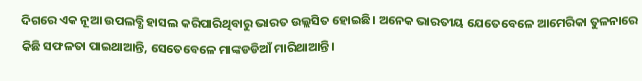ଦିଗରେ ଏକ ନୂଆ ଉପଲବ୍ଧି ହାସଲ କରିପାରିଥିବାରୁ ଭାରତ ଉଲ୍ଲସିତ ହୋଇଛି। ଅନେକ ଭାରତୀୟ ଯେତେବେଳେ ଆମେରିକା ତୁଳନାରେ କିଛି ସଫଳତା ପାଇଥାଆନ୍ତି, ସେତେବେଳେ ମାଙ୍କଡଡିଆଁ ମାରିଥାଆନ୍ତି।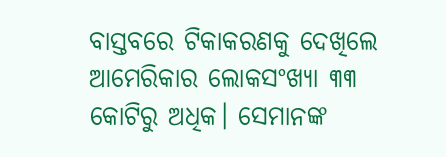ବାସ୍ତବରେ ଟିକାକରଣକୁ ଦେଖିଲେ ଆମେରିକାର ଲୋକସଂଖ୍ୟା ୩୩ କୋଟିରୁ ଅଧିକ। ସେମାନଙ୍କ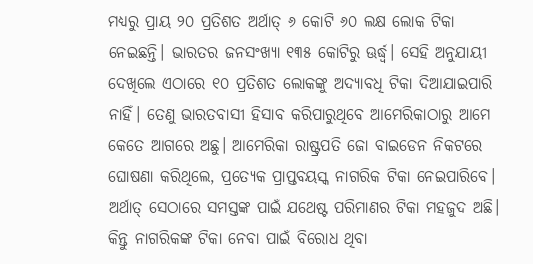ମଧ୍ୟରୁ ପ୍ରାୟ ୨୦ ପ୍ରତିଶତ ଅର୍ଥାତ୍‌ ୬ କୋଟି ୬୦ ଲକ୍ଷ ଲୋକ ଟିକା ନେଇଛନ୍ତି। ଭାରତର ଜନସଂଖ୍ୟା ୧୩୫ କୋଟିରୁ ଊର୍ଦ୍ଧ୍ୱ। ସେହି ଅନୁଯାୟୀ ଦେଖିଲେ ଏଠାରେ ୧୦ ପ୍ରତିଶତ ଲୋକଙ୍କୁ ଅଦ୍ୟାବଧି ଟିକା ଦିଆଯାଇପାରି ନାହିଁ। ତେଣୁ ଭାରତବାସୀ ହିସାବ କରିପାରୁଥିବେ ଆମେରିକାଠାରୁ ଆମେ କେତେ ଆଗରେ ଅଛୁ। ଆମେରିକା ରାଷ୍ଟ୍ରପତି ଜୋ ବାଇଡେନ ନିକଟରେ ଘୋଷଣା କରିଥିଲେ, ପ୍ରତ୍ୟେକ ପ୍ରାପ୍ତବୟସ୍କ ନାଗରିକ ଟିକା ନେଇପାରିବେ। ଅର୍ଥାତ୍‌ ସେଠାରେ ସମସ୍ତଙ୍କ ପାଇଁ ଯଥେଷ୍ଟ ପରିମାଣର ଟିକା ମହଜୁଦ ଅଛି। କିନ୍ତୁ ନାଗରିକଙ୍କ ଟିକା ନେବା ପାଇଁ ବିରୋଧ ଥିବା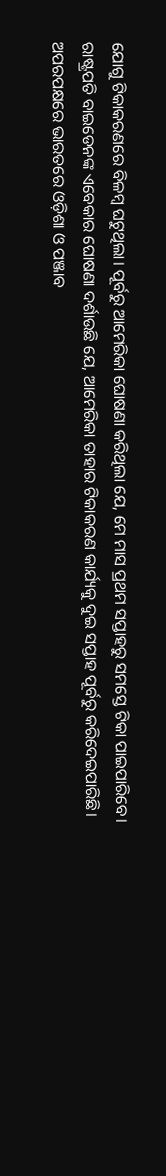ଯୋଗୁ ଟିକାକରଣରେ ବିଳମ୍ବ ଘଟୁଥିଲା। ପୂର୍ବରୁ ଆମେରିକା ଘୋଷଣା କରିଥିଲା ଯେ, ମେ ମାସ ପ୍ରଥମ ସପ୍ତାହରୁ ସମସ୍ତେ ଟିକା ପାଇପାରିବେ। ରାଷ୍ଟ୍ରପତି ବାଇଡେନଙ୍କ ଏବେକାର ଘୋଷଣା ଦର୍ଶାଉଛି ଯେ, ଆମେରିକା ତାହାର ଟିକାକରଣ କାର୍ଯ୍ୟକୁ ଦୁଇ ସପ୍ତାହ ପୂର୍ବରୁ କରିଦେଇପାରିଛି। ଅପରପକ୍ଷରେ ଭାରତରେ ଓଡ଼ିଶା ଓ ପଞ୍ଜାବ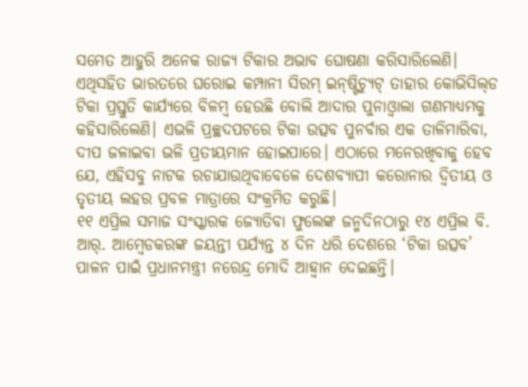ସମେତ ଆହୁରି ଅନେକ ରାଜ୍ୟ ଟିକାର ଅଭାବ ଘୋଷଣା କରିସାରିଲେଣି। ଏଥିସହିତ ଭାରତରେ ଘରୋଇ କମ୍ପାନୀ ସିରମ୍‌ ଇନ୍‌ଷ୍ଟିଚ୍ୟୁଟ୍‌ ତାହାର କୋଭିସିଲ୍‌ଡ ଟିକା ପ୍ରସ୍ତୁତି କାର୍ଯ୍ୟରେ ବିଳମ୍ବ ହେଉଛି ବୋଲି ଆଦାର ପୁନାଓ୍ବାଲା ଗଣମାଧ୍ୟମକୁ କହିସାରିଲେଣି। ଏଭଳି ପ୍ରଚ୍ଛଦପଟରେ ଟିକା ଉତ୍ସବ ପୁନର୍ବାର ଏକ ତାଳିମାରିବା, ଦୀପ ଜଳାଇବା ଭଳି ପ୍ରତୀୟମାନ ହୋଇପାରେ। ଏଠାରେ ମନେରଖିବାକୁ ହେବ ଯେ, ଏହିସବୁ ନାଟକ ରଚାଯାଉଥିବାବେଳେ ଦେଶବ୍ୟାପୀ କରୋନାର ଦ୍ୱିତୀୟ ଓ ତୃତୀୟ ଲହର ପ୍ରବଳ ମାତ୍ରାରେ ସଂକ୍ରମିତ କରୁଛି।
୧୧ ଏପ୍ରିଲ ସମାଜ ସଂସ୍କାରକ ଜ୍ୟୋତିବା ଫୁଲେଙ୍କ ଜନ୍ମଦିନଠାରୁ ୧୪ ଏପ୍ରିଲ ବି. ଆର୍‌. ଆମ୍ବେଡକରଙ୍କ ଜୟନ୍ତୀ ପର୍ଯ୍ୟନ୍ତ ୪ ଦିନ ଧରି ଦେଶରେ ‘ଟିକା ଉତ୍ସବ’ ପାଳନ ପାଇଁ ପ୍ରଧାନମନ୍ତ୍ରୀ ନରେନ୍ଦ୍ର ମୋଦି ଆହ୍ବାନ ଦେଇଛନ୍ତି।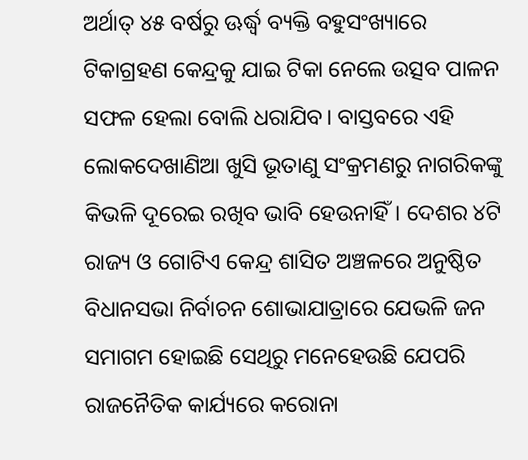ଅର୍ଥାତ୍‌ ୪୫ ବର୍ଷରୁ ଊର୍ଦ୍ଧ୍ୱ ବ୍ୟକ୍ତି ବହୁସଂଖ୍ୟାରେ ଟିକାଗ୍ରହଣ କେନ୍ଦ୍ରକୁ ଯାଇ ଟିକା ନେଲେ ଉତ୍ସବ ପାଳନ ସଫଳ ହେଲା ବୋଲି ଧରାଯିବ। ବାସ୍ତବରେ ଏହି ଲୋକଦେଖାଣିଆ ଖୁସି ଭୂତାଣୁ ସଂକ୍ରମଣରୁ ନାଗରିକଙ୍କୁ କିଭଳି ଦୂରେଇ ରଖିବ ଭାବି ହେଉନାହିଁ। ଦେଶର ୪ଟି ରାଜ୍ୟ ଓ ଗୋଟିଏ କେନ୍ଦ୍ର ଶାସିତ ଅଞ୍ଚଳରେ ଅନୁଷ୍ଠିତ ବିଧାନସଭା ନିର୍ବାଚନ ଶୋଭାଯାତ୍ରାରେ ଯେଭଳି ଜନ ସମାଗମ ହୋଇଛି ସେଥିରୁ ମନେହେଉଛି ଯେପରି ରାଜନୈତିକ କାର୍ଯ୍ୟରେ କରୋନା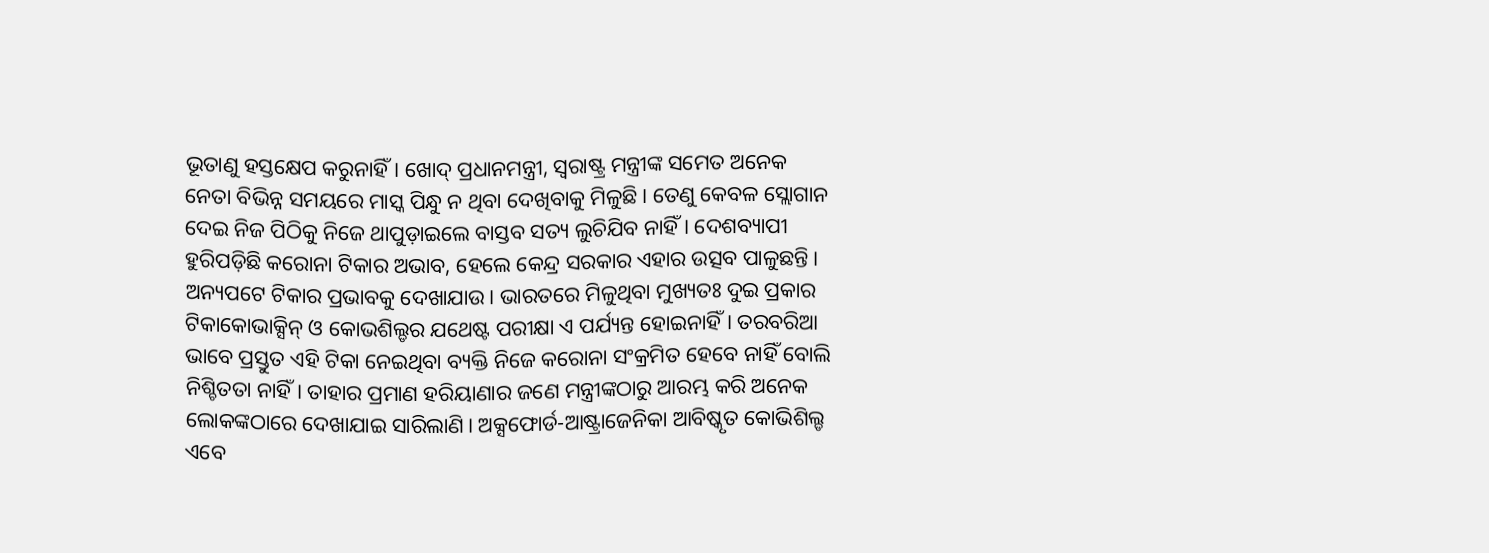ଭୂତାଣୁ ହସ୍ତକ୍ଷେପ କରୁନାହିଁ। ଖୋଦ୍‌ ପ୍ରଧାନମନ୍ତ୍ରୀ, ସ୍ବରାଷ୍ଟ୍ର ମନ୍ତ୍ରୀଙ୍କ ସମେତ ଅନେକ ନେତା ବିଭିନ୍ନ ସମୟରେ ମାସ୍କ ପିନ୍ଧୁ ନ ଥିବା ଦେଖିବାକୁ ମିଳୁଛି। ତେଣୁ କେବଳ ସ୍ଲୋଗାନ ଦେଇ ନିଜ ପିଠିକୁ ନିଜେ ଥାପୁଡ଼ାଇଲେ ବାସ୍ତବ ସତ୍ୟ ଲୁଚିଯିବ ନାହିଁ। ଦେଶବ୍ୟାପୀ ହୁରିପଡ଼ିଛି କରୋନା ଟିକାର ଅଭାବ, ହେଲେ କେନ୍ଦ୍ର ସରକାର ଏହାର ଉତ୍ସବ ପାଳୁଛନ୍ତି। ଅନ୍ୟପଟେ ଟିକାର ପ୍ରଭାବକୁ ଦେଖାଯାଉ। ଭାରତରେ ମିଳୁଥିବା ମୁଖ୍ୟତଃ ଦୁଇ ପ୍ରକାର ଟିକାକୋଭାକ୍ସିନ୍‌ ଓ କୋଭଶିଲ୍ଡର ଯଥେଷ୍ଟ ପରୀକ୍ଷା ଏ ପର୍ଯ୍ୟନ୍ତ ହୋଇନାହିଁ। ତରବରିଆ ଭାବେ ପ୍ରସ୍ତୁତ ଏହି ଟିକା ନେଇଥିବା ବ୍ୟକ୍ତି ନିଜେ କରୋନା ସଂକ୍ରମିତ ହେବେ ନାହିଁ ବୋଲି ନିଶ୍ଚିତତା ନାହିଁ। ତାହାର ପ୍ରମାଣ ହରିୟାଣାର ଜଣେ ମନ୍ତ୍ରୀଙ୍କଠାରୁ ଆରମ୍ଭ କରି ଅନେକ ଲୋକଙ୍କଠାରେ ଦେଖାଯାଇ ସାରିଲାଣି। ଅକ୍ସଫୋର୍ଡ-ଆଷ୍ଟ୍ରାଜେନିକା ଆବିଷ୍କୃତ କୋଭିଶିଲ୍ଡ ଏବେ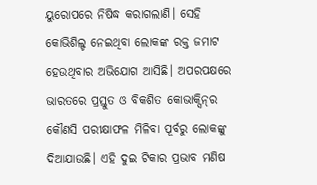ୟୁରୋପରେ ନିଷିଦ୍ଧ କରାଗଲାଣି। ସେହି କୋଭିଶିଲ୍ଡ ନେଇଥିବା ଲୋକଙ୍କ ରକ୍ତ ଜମାଟ ହେଉଥିବାର ଅଭିଯୋଗ ଆସିଛି। ଅପରପକ୍ଷରେ ଭାରତରେ ପ୍ରସ୍ତୁତ ଓ ବିକଶିତ କୋଭାକ୍ସିନ୍‌ର କୌଣସି ପରୀକ୍ଷାଫଳ ମିଳିବା ପୂର୍ବରୁ ଲୋକଙ୍କୁ ଦିଆଯାଉଛି। ଏହି ଦୁଇ ଟିକାର ପ୍ରଭାବ ମଣିଷ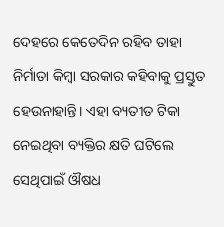ଦେହରେ କେତେଦିନ ରହିବ ତାହା ନିର୍ମାତା କିମ୍ବା ସରକାର କହିବାକୁ ପ୍ରସ୍ତୁତ ହେଉନାହାନ୍ତି। ଏହା ବ୍ୟତୀତ ଟିକା ନେଇଥିବା ବ୍ୟକ୍ତିର କ୍ଷତି ଘଟିଲେ ସେଥିପାଇଁ ଔଷଧ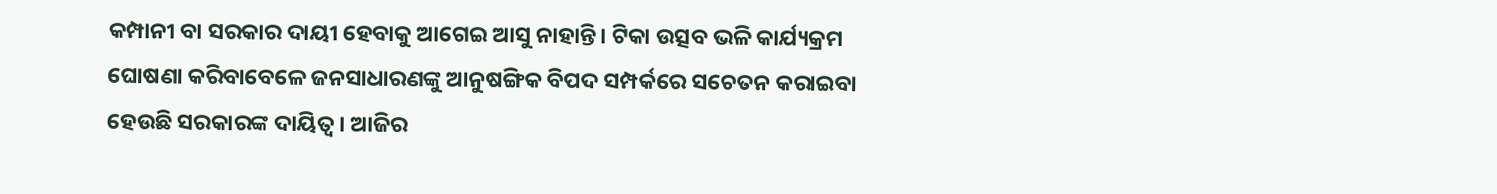କମ୍ପାନୀ ବା ସରକାର ଦାୟୀ ହେବାକୁ ଆଗେଇ ଆସୁ ନାହାନ୍ତି। ଟିକା ଉତ୍ସବ ଭଳି କାର୍ଯ୍ୟକ୍ରମ ଘୋଷଣା କରିବାବେଳେ ଜନସାଧାରଣଙ୍କୁ ଆନୁଷଙ୍ଗିକ ବିପଦ ସମ୍ପର୍କରେ ସଚେତନ କରାଇବା ହେଉଛି ସରକାରଙ୍କ ଦାୟିତ୍ୱ। ଆଜିର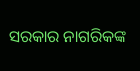ସରକାର ନାଗରିକଙ୍କ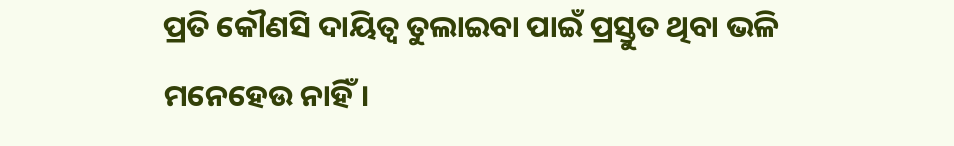ପ୍ରତି କୌଣସି ଦାୟିତ୍ୱ ତୁଲାଇବା ପାଇଁ ପ୍ରସ୍ତୁତ ଥିବା ଭଳି ମନେହେଉ ନାହିଁ।